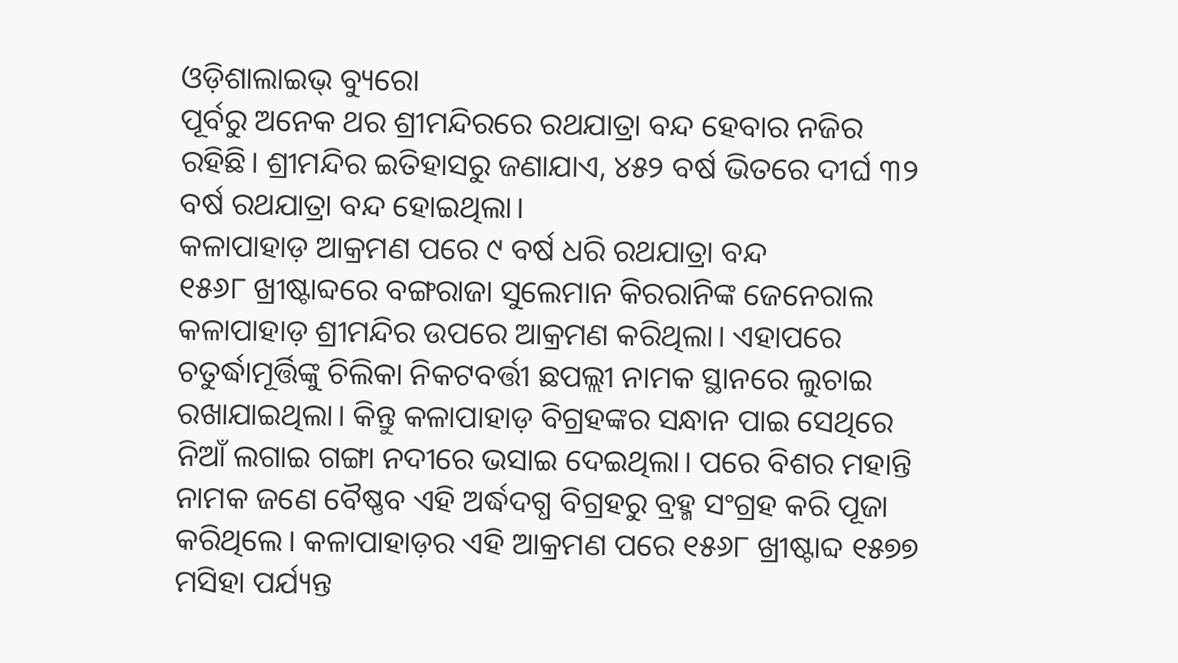ଓଡ଼ିଶାଲାଇଭ୍ ବ୍ୟୁରୋ
ପୂର୍ବରୁ ଅନେକ ଥର ଶ୍ରୀମନ୍ଦିରରେ ରଥଯାତ୍ରା ବନ୍ଦ ହେବାର ନଜିର ରହିଛି। ଶ୍ରୀମନ୍ଦିର ଇତିହାସରୁ ଜଣାଯାଏ, ୪୫୨ ବର୍ଷ ଭିତରେ ଦୀର୍ଘ ୩୨ ବର୍ଷ ରଥଯାତ୍ରା ବନ୍ଦ ହୋଇଥିଲା।
କଳାପାହାଡ଼ ଆକ୍ରମଣ ପରେ ୯ ବର୍ଷ ଧରି ରଥଯାତ୍ରା ବନ୍ଦ
୧୫୬୮ ଖ୍ରୀଷ୍ଟାବ୍ଦରେ ବଙ୍ଗରାଜା ସୁଲେମାନ କିରରାନିଙ୍କ ଜେନେରାଲ କଳାପାହାଡ଼ ଶ୍ରୀମନ୍ଦିର ଉପରେ ଆକ୍ରମଣ କରିଥିଲା। ଏହାପରେ ଚତୁର୍ଦ୍ଧାମୂର୍ତ୍ତିଙ୍କୁ ଚିଲିକା ନିକଟବର୍ତ୍ତୀ ଛପଲ୍ଲୀ ନାମକ ସ୍ଥାନରେ ଲୁଚାଇ ରଖାଯାଇଥିଲା। କିନ୍ତୁ କଳାପାହାଡ଼ ବିଗ୍ରହଙ୍କର ସନ୍ଧାନ ପାଇ ସେଥିରେ ନିଆଁ ଲଗାଇ ଗଙ୍ଗା ନଦୀରେ ଭସାଇ ଦେଇଥିଲା। ପରେ ବିଶର ମହାନ୍ତି ନାମକ ଜଣେ ବୈଷ୍ଣବ ଏହି ଅର୍ଦ୍ଧଦଗ୍ଧ ବିଗ୍ରହରୁ ବ୍ରହ୍ମ ସଂଗ୍ରହ କରି ପୂଜା କରିଥିଲେ। କଳାପାହାଡ଼ର ଏହି ଆକ୍ରମଣ ପରେ ୧୫୬୮ ଖ୍ରୀଷ୍ଟାବ୍ଦ ୧୫୭୭ ମସିହା ପର୍ଯ୍ୟନ୍ତ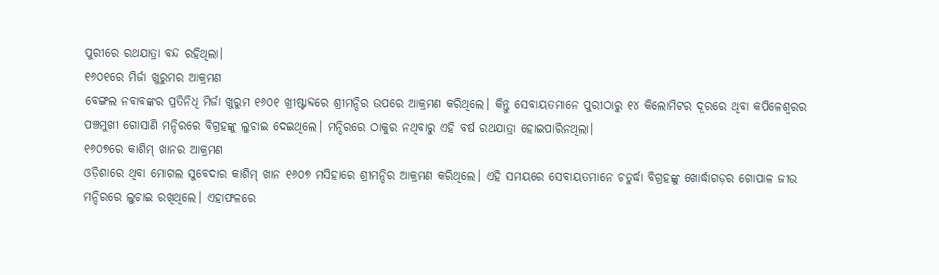ପୁରୀରେ ରଥଯାତ୍ରା ବନ୍ଦ ରହିଥିଲା।
୧୬୦୧ରେ ମିର୍ଜା ଖୁରୁମର ଆକ୍ରମଣ
ବେଙ୍ଗଲ ନବାବଙ୍କର ପ୍ରତିନିଧି ମିର୍ଜା ଖୁରୁମ ୧୬୦୧ ଖ୍ରୀଷ୍ଟାବ୍ଦରେ ଶ୍ରୀମନ୍ଦିର ଉପରେ ଆକ୍ରମଣ କରିଥିଲେ। କିନ୍ତୁ ସେବାୟତମାନେ ପୁରୀଠାରୁ ୧୪ କିଲୋମିଟର ଦୂରରେ ଥିବା କପିଳେଶ୍ଵରର ପଞ୍ଚମୁଖୀ ଗୋସାଣି ମନ୍ଦିରରେ ବିଗ୍ରହଙ୍କୁ ଲୁଚାଇ ଦେଇଥିଲେ। ମନ୍ଦିରରେ ଠାକୁର ନଥିବାରୁ ଏହି ବର୍ଷ ରଥଯାତ୍ରା ହୋଇପାରିନଥିଲା।
୧୬୦୭ରେ କାଶିମ୍ ଖାନର ଆକ୍ରମଣ
ଓଡ଼ିଶାରେ ଥିବା ମୋଗଲ ସୁବେଦାର କାଶିମ୍ ଖାନ ୧୬୦୭ ମସିହାରେ ଶ୍ରୀମନ୍ଦିର ଆକ୍ରମଣ କରିଥିଲେ। ଏହି ସମୟରେ ସେବାୟତମାନେ ଚତୁର୍ଦ୍ଧା ବିଗ୍ରହଙ୍କୁ ଖୋର୍ଦ୍ଧାଗଡ଼ର ଗୋପାଳ ଜୀଉ ମନ୍ଦିରରେ ଲୁଚାଇ ରଖିଥିଲେ। ଏହାଫଳରେ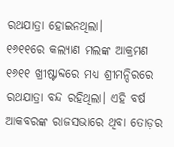ରଥଯାତ୍ରା ହୋଇନଥିଲା।
୧୬୧୧ରେ କଲ୍ୟାଣ ମଲଙ୍କ ଆକ୍ରମଣ
୧୬୧୧ ଖ୍ରୀଷ୍ଟାବ୍ଦରେ ମଧ୍ୟ ଶ୍ରୀମନ୍ଦିରରେ ରଥଯାତ୍ରା ବନ୍ଦ ରହିଥିଲା। ଏହି ବର୍ଷ ଆକବରଙ୍କ ରାଜସଭାରେ ଥିବା ତୋଡ଼ର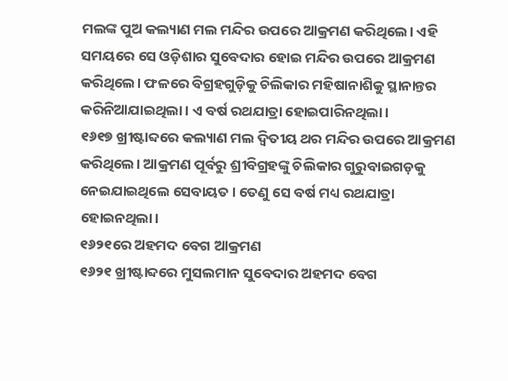ମଲଙ୍କ ପୁଅ କଲ୍ୟାଣ ମଲ ମନ୍ଦିର ଉପରେ ଆକ୍ରମଣ କରିଥିଲେ। ଏହି ସମୟରେ ସେ ଓଡ଼ିଶାର ସୁବେଦାର ହୋଇ ମନ୍ଦିର ଉପରେ ଆକ୍ରମଣ କରିଥିଲେ। ଫଳରେ ବିଗ୍ରହଗୁଡ଼ିକୁ ଚିଲିକାର ମହିଷାନାଶିକୁ ସ୍ଥାନାନ୍ତର କରିନିଆଯାଇଥିଲା। ଏ ବର୍ଷ ରଥଯାତ୍ରା ହୋଇପାରିନଥିଲା।
୧୬୧୭ ଖ୍ରୀଷ୍ଟାବ୍ଦରେ କଲ୍ୟାଣ ମଲ ଦ୍ଵିତୀୟ ଥର ମନ୍ଦିର ଉପରେ ଆକ୍ରମଣ କରିଥିଲେ। ଆକ୍ରମଣ ପୂର୍ବରୁ ଶ୍ରୀବିଗ୍ରହଙ୍କୁ ଚିଲିକାର ଗୁରୁବାଇଗଡ଼କୁ ନେଇଯାଇଥିଲେ ସେବାୟତ। ତେଣୁ ସେ ବର୍ଷ ମଧ୍ୟ ରଥଯାତ୍ରା ହୋଇନଥିଲା।
୧୬୨୧ରେ ଅହମଦ ବେଗ ଆକ୍ରମଣ
୧୬୨୧ ଖ୍ରୀଷ୍ଟାବ୍ଦରେ ମୁସଲମାନ ସୁବେଦାର ଅହମଦ ବେଗ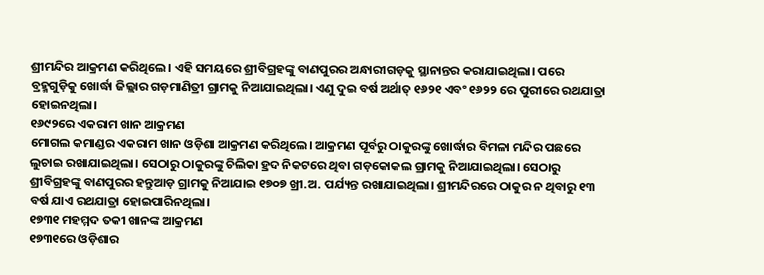ଶ୍ରୀମନ୍ଦିର ଆକ୍ରମଣ କରିଥିଲେ। ଏହି ସମୟରେ ଶ୍ରୀବିଗ୍ରହଙ୍କୁ ବାଣପୁରର ଅନ୍ଧାରୀଗଡ଼କୁ ସ୍ଥାନାନ୍ତର କରାଯାଇଥିଲା। ପରେ ବ୍ରହ୍ମଗୁଡ଼ିକୁ ଖୋର୍ଦ୍ଧା ଜିଲ୍ଲାର ଗଡ଼ମାଣିତ୍ରୀ ଗ୍ରାମକୁ ନିଆଯାଇଥିଲା। ଏଣୁ ଦୁଇ ବର୍ଷ ଅର୍ଥାତ୍ ୧୬୨୧ ଏବଂ ୧୬୨୨ ରେ ପୁରୀରେ ରଥଯାତ୍ରା ହୋଇନଥିଲା।
୧୬୯୨ରେ ଏକରାମ ଖାନ ଆକ୍ରମଣ
ମୋଗଲ କମାଣ୍ଡର ଏକରାମ ଖାନ ଓଡ଼ିଶା ଆକ୍ରମଣ କରିଥିଲେ। ଆକ୍ରମଣ ପୂର୍ବରୁ ଠାକୁରଙ୍କୁ ଖୋର୍ଦ୍ଧାର ବିମଳା ମନ୍ଦିର ପଛରେ ଲୁଚାଇ ରଖାଯାଇଥିଲା। ସେଠାରୁ ଠାକୁରଙ୍କୁ ଚିଲିକା ହ୍ରଦ ନିକଟରେ ଥିବା ଗଡ଼କୋକଲ ଗ୍ରାମକୁ ନିଆଯାଇଥିଲା। ସେଠାରୁ ଶ୍ରୀବିଗ୍ରହଙ୍କୁ ବାଣପୁରର ହନ୍ତୁଆଡ଼ ଗ୍ରାମକୁ ନିଆଯାଇ ୧୭୦୭ ଖ୍ରୀ.ଅ. ପର୍ଯ୍ୟନ୍ତ ରଖାଯାଇଥିଲା। ଶ୍ରୀମନ୍ଦିରରେ ଠାକୁର ନ ଥିବାରୁ ୧୩ ବର୍ଷ ଯାଏ ରଥଯାତ୍ରା ହୋଇପାରିନଥିଲା।
୧୭୩୧ ମହମ୍ମଦ ତକୀ ଖାନଙ୍କ ଆକ୍ରମଣ
୧୭୩୧ରେ ଓଡ଼ିଶାର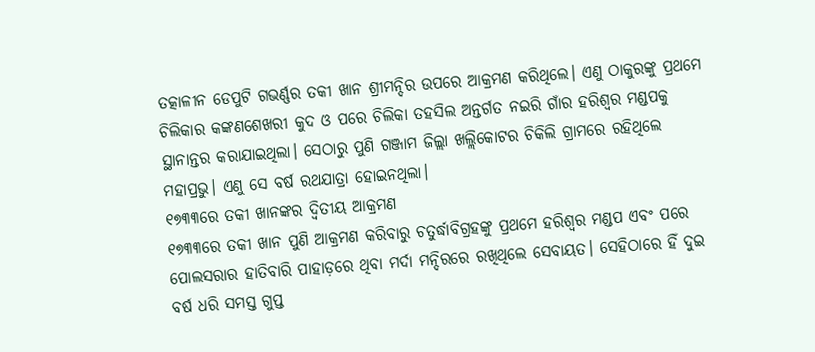ତତ୍କାଳୀନ ଡେପୁଟି ଗଭର୍ଣ୍ଣର ତକୀ ଖାନ ଶ୍ରୀମନ୍ଦିର ଉପରେ ଆକ୍ରମଣ କରିଥିଲେ। ଏଣୁ ଠାକୁରଙ୍କୁ ପ୍ରଥମେ ଚିଲିକାର କଙ୍କଣଶେଖରୀ କୁଦ ଓ ପରେ ଚିଲିକା ତହସିଲ ଅନ୍ତର୍ଗତ ନଇରି ଗାଁର ହରିଶ୍ଵର ମଣ୍ଡପକୁ ସ୍ଥାନାନ୍ତର କରାଯାଇଥିଲା। ସେଠାରୁ ପୁଣି ଗଞ୍ଜାମ ଜିଲ୍ଲା ଖଲ୍ଲିକୋଟର ଚିକିଲି ଗ୍ରାମରେ ରହିଥିଲେ ମହାପ୍ରଭୁ। ଏଣୁ ସେ ବର୍ଷ ରଥଯାତ୍ରା ହୋଇନଥିଲା।
୧୭୩୩ରେ ତକୀ ଖାନଙ୍କର ଦ୍ଵିତୀୟ ଆକ୍ରମଣ
୧୭୩୩ରେ ତକୀ ଖାନ ପୁଣି ଆକ୍ରମଣ କରିବାରୁ ଚତୁର୍ଦ୍ଧାବିଗ୍ରହଙ୍କୁ ପ୍ରଥମେ ହରିଶ୍ଵର ମଣ୍ଡପ ଏବଂ ପରେ ପୋଲସରାର ହାତିବାରି ପାହାଡ଼ରେ ଥିବା ମର୍ଦା ମନ୍ଦିରରେ ରଖିଥିଲେ ସେବାୟତ। ସେହିଠାରେ ହିଁ ଦୁଇ ବର୍ଷ ଧରି ସମସ୍ତ ଗୁପ୍ତ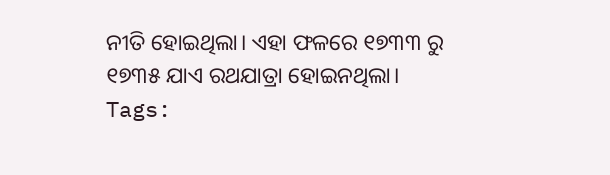ନୀତି ହୋଇଥିଲା। ଏହା ଫଳରେ ୧୭୩୩ ରୁ ୧୭୩୫ ଯାଏ ରଥଯାତ୍ରା ହୋଇନଥିଲା।
Tags: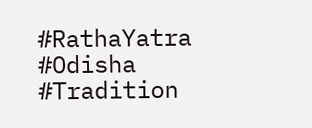#RathaYatra #Odisha #Tradition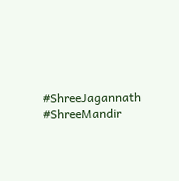#ShreeJagannath #ShreeMandir